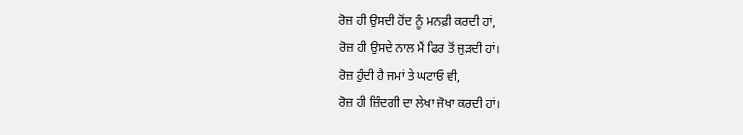ਰੋਜ਼ ਹੀ ਉਸਦੀ ਹੋਂਦ ਨੂੰ ਮਨਫ਼ੀ ਕਰਦੀ ਹਾਂ,
ਰੋਜ਼ ਹੀ ਉਸਦੇ ਨਾਲ ਮੈਂ ਫਿਰ ਤੋਂ ਜੁੜਦੀ ਹਾਂ।
ਰੋਜ਼ ਹੁੰਦੀ ਹੈ ਜਮਾਂ ਤੇ ਘਟਾਓ ਵੀ,
ਰੋਜ਼ ਹੀ ਜ਼ਿੰਦਗੀ ਦਾ ਲੇਖਾ ਜੋਖਾ ਕਰਦੀ ਹਾਂ।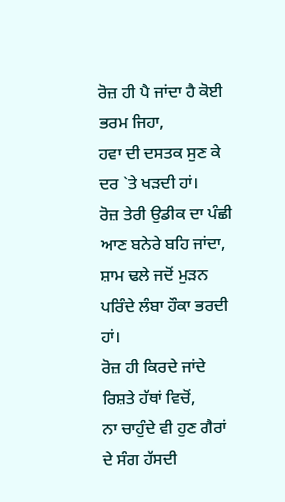ਰੋਜ਼ ਹੀ ਪੈ ਜਾਂਦਾ ਹੈ ਕੋਈ ਭਰਮ ਜਿਹਾ,
ਹਵਾ ਦੀ ਦਸਤਕ ਸੁਣ ਕੇ ਦਰ `ਤੇ ਖੜਦੀ ਹਾਂ।
ਰੋਜ਼ ਤੇਰੀ ਉਡੀਕ ਦਾ ਪੰਛੀ ਆਣ ਬਨੇਰੇ ਬਹਿ ਜਾਂਦਾ,
ਸ਼ਾਮ ਢਲੇ ਜਦੋਂ ਮੁੜਨ ਪਰਿੰਦੇ ਲੰਬਾ ਹੌਕਾ ਭਰਦੀ ਹਾਂ।
ਰੋਜ਼ ਹੀ ਕਿਰਦੇ ਜਾਂਦੇ ਰਿਸ਼ਤੇ ਹੱਥਾਂ ਵਿਚੋਂ,
ਨਾ ਚਾਹੁੰਦੇ ਵੀ ਹੁਣ ਗੈਰਾਂ ਦੇ ਸੰਗ ਹੱਸਦੀ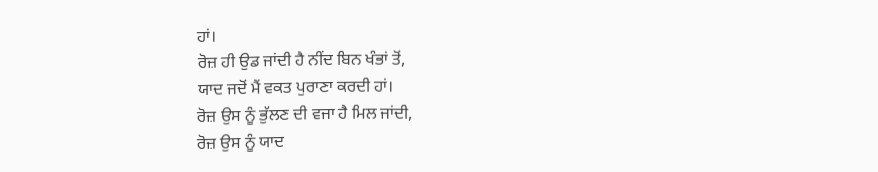ਹਾਂ।
ਰੋਜ਼ ਹੀ ਉਡ ਜਾਂਦੀ ਹੈ ਨੀਂਦ ਬਿਨ ਖੰਭਾਂ ਤੋਂ,
ਯਾਦ ਜਦੋਂ ਮੈਂ ਵਕਤ ਪੁਰਾਣਾ ਕਰਦੀ ਹਾਂ।
ਰੋਜ਼ ਉਸ ਨੂੰ ਭੁੱਲਣ ਦੀ ਵਜਾ ਹੈ ਮਿਲ ਜਾਂਦੀ,
ਰੋਜ਼ ਉਸ ਨੂੰ ਯਾਦ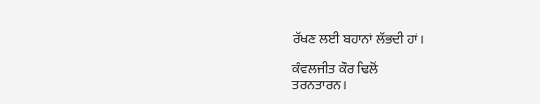ਰੱਖਣ ਲਈ ਬਹਾਨਾਂ ਲੱਭਦੀ ਹਾਂ।

ਕੰਵਲਜੀਤ ਕੌਰ ਢਿਲੋਂ
ਤਰਨਤਾਰਨ।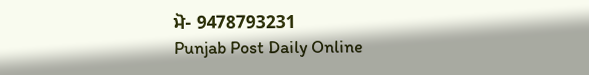ਮੋ- 9478793231
Punjab Post Daily Online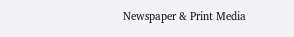Newspaper & Print Media